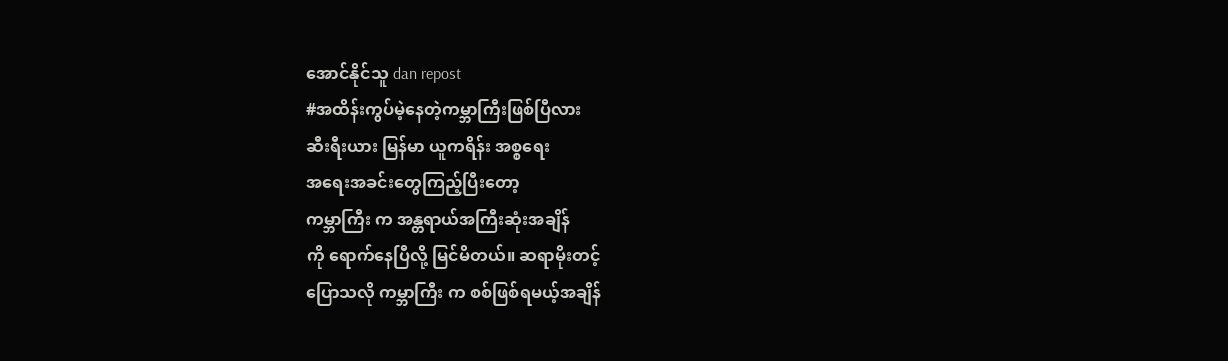အောင်နိုင်သူ dan repost
#အထိန်းကွပ်မဲ့နေတဲ့ကမ္ဘာကြီးဖြစ်ပြီလား
ဆီးရီးယား မြန်မာ ယူကရိန်း အစ္စရေး
အရေးအခင်းတွေကြည့်ပြီးတော့
ကမ္ဘာကြီး က အန္တရာယ်အကြီးဆုံးအချိန်
ကို ရောက်နေပြီလို့ မြင်မိတယ်။ ဆရာမိုးတင့်
ပြောသလို ကမ္ဘာကြီး က စစ်ဖြစ်ရမယ့်အချိန်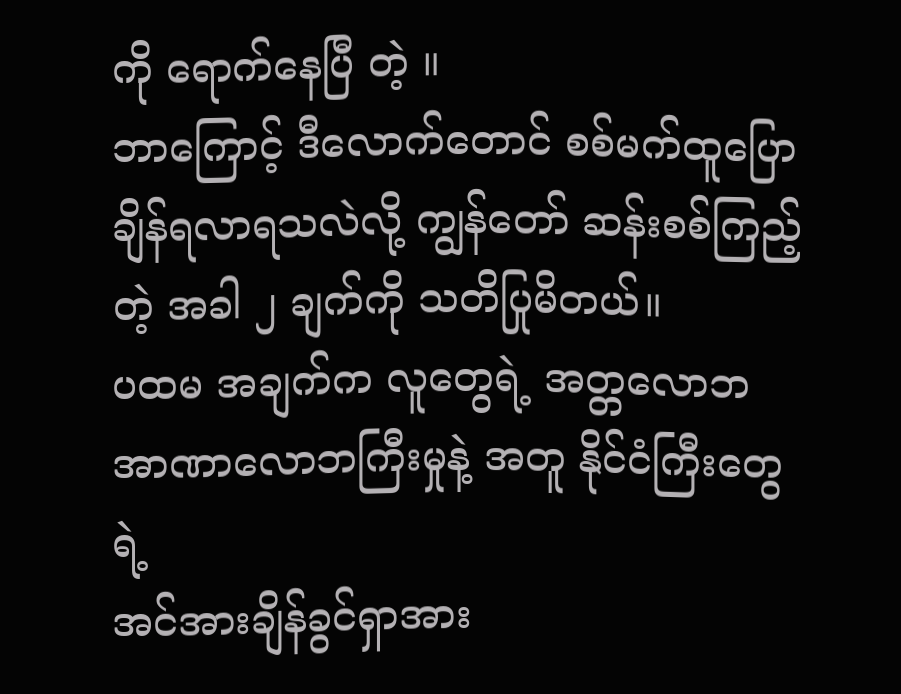ကို ရောက်နေပြီ တဲ့ ။
ဘာကြောင့် ဒီလောက်တောင် စစ်မက်ထူပြော
ချိန်ရလာရသလဲလို့ ကျွန်တော် ဆန်းစစ်ကြည့်
တဲ့ အခါ ၂ ချက်ကို သတိပြုမိတယ်။
ပထမ အချက်က လူတွေရဲ့ အတ္တလောဘ
အာဏာလောဘကြီးမှုနဲ့ အတူ နိုင်ငံကြီးတွေ ရဲ့
အင်အားချိန်ခွင်ရှာအား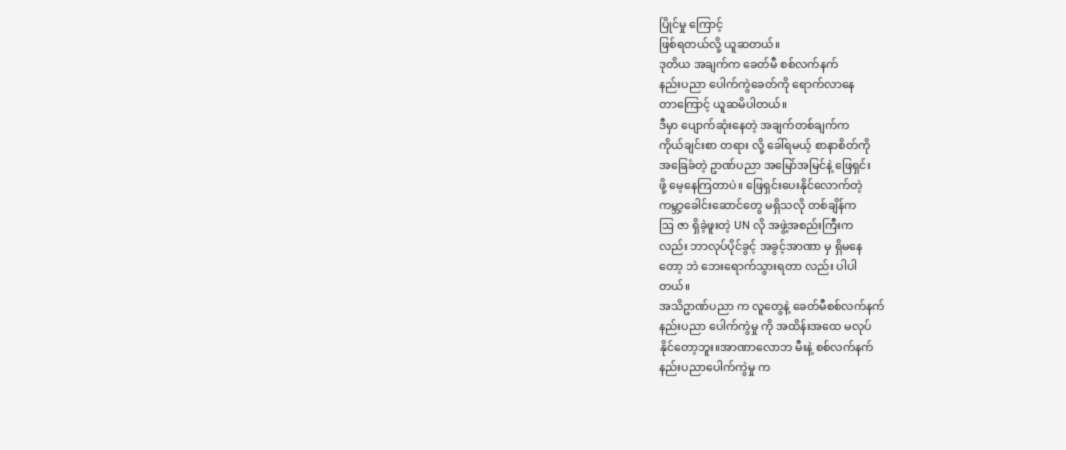ပြိုင်မှု ကြောင့်
ဖြစ်ရတယ်လို့ ယူဆတယ်။
ဒုတိယ အချက်က ခေတ်မီ စစ်လက်နက်
နည်းပညာ ပေါက်ကွဲခေတ်ကို ရောက်လာနေ
တာကြောင့် ယူဆမိပါတယ်။
ဒီမှာ ပျောက်ဆုံးနေတဲ့ အချက်တစ်ချက်က
ကိုယ်ချင်းစာ တရား လို့ ခေါ်ရမယ့် စာနာစိတ်ကို
အခြေခံတဲ့ ဥာဏ်ပညာ အမြော်အမြင်နဲ့ ဖြေရှင်း
ဖို့ မေ့နေကြတာပဲ။ ဖြေရှင်းပေးနိုင်လောက်တဲ့
ကမ္ဘာ့ခေါင်းဆောင်တွေ မရှိသလို တစ်ချိန်က
ဩ ဇာ ရှိခဲ့ဖူးတဲ့ UN လို အဖွဲ့အစည်းကြီးက
လည်း ဘာလုပ်ပိုင်ခွင့် အခွင့်အာဏာ မှ ရှိမနေ
တော့ ဘဲ ဘေးရောက်သွားရတာ လည်း ပါပါ
တယ်။
အသိဥာဏ်ပညာ က လူတွေနဲ့ ခေတ်မီစစ်လက်နက်
နည်းပညာ ပေါက်ကွဲမှု ကို အထိန်းအထေ မလုပ်
နိုင်တော့ဘူး။အာဏာလောဘ မီးနဲ့ စစ်လက်နက်
နည်းပညာပေါက်ကွဲမှု က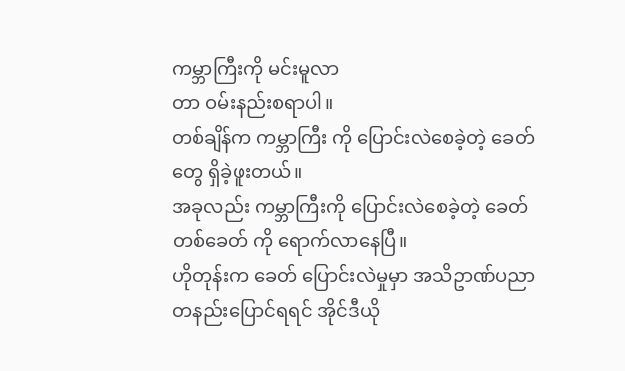ကမ္ဘာကြီးကို မင်းမူလာ
တာ ဝမ်းနည်းစရာပါ။
တစ်ချိန်က ကမ္ဘာကြီး ကို ပြောင်းလဲစေခဲ့တဲ့ ခေတ်
တွေ ရှိခဲ့ဖူးတယ်။
အခုလည်း ကမ္ဘာကြီးကို ပြောင်းလဲစေခဲ့တဲ့ ခေတ်
တစ်ခေတ် ကို ရောက်လာနေပြီ။
ဟိုတုန်းက ခေတ် ပြောင်းလဲမှုမှာ အသိဥာဏ်ပညာ
တနည်းပြောင်ရရင် အိုင်ဒီယို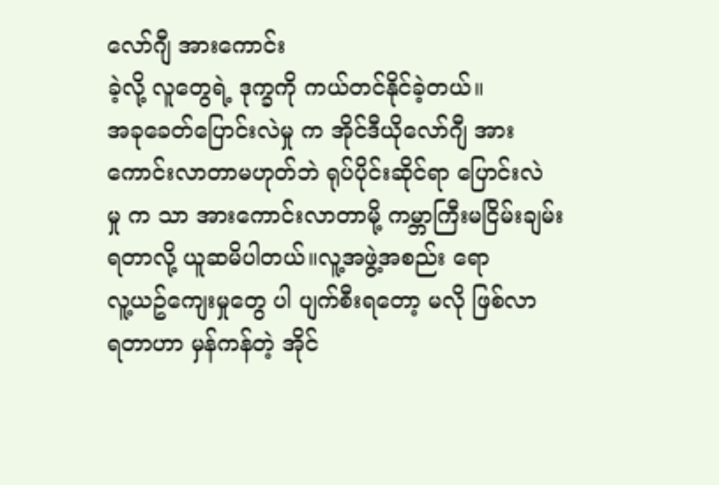လော်ဂျီ အားကောင်း
ခဲ့လို့ လူတွေရဲ့ ဒုက္ခကို ကယ်တင်နိုင်ခဲ့တယ်။
အခုခေတ်ပြောင်းလဲမှု က အိုင်ဒီယိုလော်ဂျီ အား
ကောင်းလာတာမဟုတ်ဘဲ ရုပ်ပိုင်းဆိုင်ရာ ပြောင်းလဲ
မှု က သာ အားကောင်းလာတာမို့ ကမ္ဘာကြီးမငြိမ်းချမ်း
ရတာလို့ ယူဆမိပါတယ်။လူ့အဖွဲ့အစည်း ရော
လူ့ယဥ်ကျေးမှုတွေ ပါ ပျက်စီးရတော့ မလို ဖြစ်လာ
ရတာဟာ မှန်ကန်တဲ့ အိုင်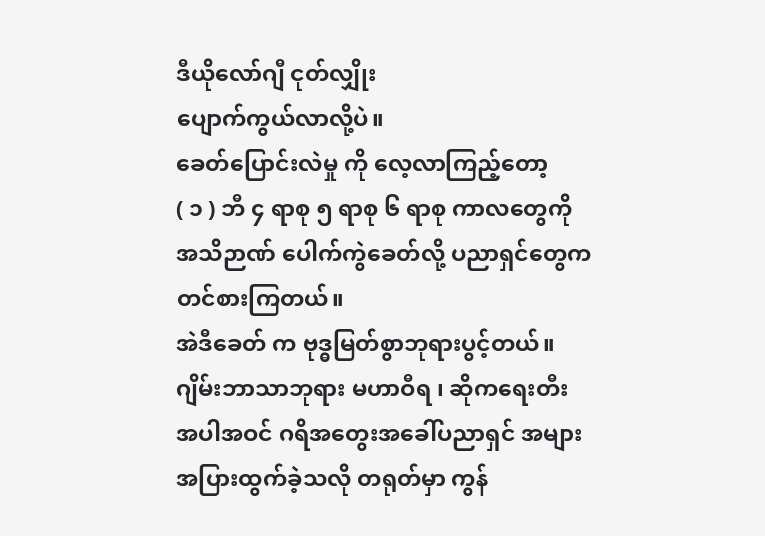ဒီယိုလော်ဂျီ ငုတ်လျှိုး
ပျောက်ကွယ်လာလို့ပဲ။
ခေတ်ပြောင်းလဲမှု ကို လေ့လာကြည့်တော့
( ၁ ) ဘီ ၄ ရာစု ၅ ရာစု ၆ ရာစု ကာလတွေကို
အသိဉာဏ် ပေါက်ကွဲခေတ်လို့ ပညာရှင်တွေက
တင်စားကြတယ်။
အဲဒီခေတ် က ဗုဒ္ဓမြတ်စွာဘုရားပွင့်တယ်။
ဂျိမ်းဘာသာဘုရား မဟာဝီရ ၊ ဆိုကရေးတီး
အပါအဝင် ဂရိအတွေးအခေါ်ပညာရှင် အများ
အပြားထွက်ခဲ့သလို တရုတ်မှာ ကွန်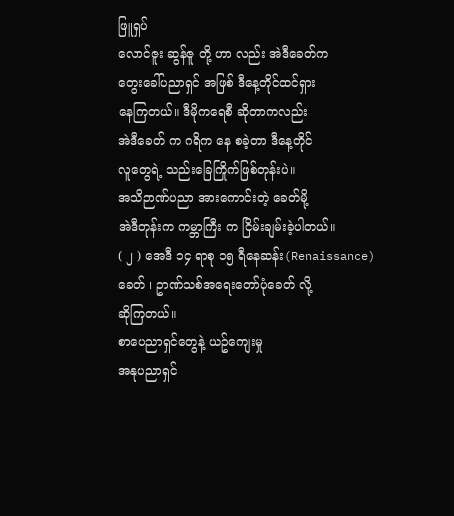ဖြူရှပ်
လောင်ဇူး ဆွန်ဇူ တို့ ဟာ လည်း အဲဒီခေတ်က
တွေးခေါ်ပညာရှင် အဖြစ် ဒီနေ့တိုင်ထင်ရှား
နေကြတယ်။ ဒီမိုကရေစီ ဆိုတာကလည်း
အဲဒီခေတ် က ဂရိက နေ စခဲ့တာ ဒီနေ့တိုင်
လူတွေရဲ့ သည်းခြေကြိုက်ဖြစ်တုန်းပဲ။
အသိဉာဏ်ပညာ အားကောင်းတဲ့ ခေတ်မို့
အဲဒီတုန်းက ကမ္ဘာကြီး က ငြိမ်းချမ်းခဲ့ပါတယ်။
( ၂ ) အေဒီ ၁၄ ရာစု ၁၅ ရီနေဆန်း(Renaissance)
ခေတ် ၊ ဥာဏ်သစ်အရေးတော်ပုံခေတ် လို့
ဆိုကြတယ်။
စာပေညာရှင်တွေနဲ့ ယဥ်ကျေးမှု
အနုပညာရှင်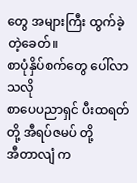တွေ အများကြီး ထွက်ခဲ့တဲ့ခေတ်။
စာပုံနှိပ်စက်တွေ ပေါ်လာသလို
စာပေပညာရှင် ပီးထရတ်တို့ အီရပ်ဇမပ် တို့
အီတာလျံ က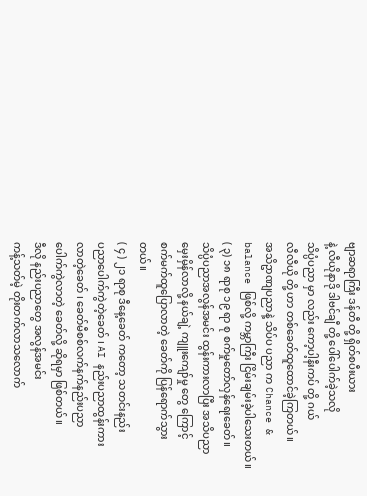ဗျာဆရာကြီး ဒန်တီ တို့ ရှိတ်စပီးယား
နဲ့ လီယိုနာဒို ဒါဗင်ချီ တို့ ပေါ်ပေါက်ခဲ့သလို
သိပ္ပံပညာ မှာ လည်း ကော့ပါ့နီးကပ် တို့ ဂယ်
လီလီယို တို့ ဟာ တစ်ခေတ်ထူထောင်ခဲ့ကြတယ်။
အသိဥာဏျပညာနဲ့ သိပ်ပ ပညာ က Chance &
balance ဖြစ်လို့ ကမ္ဘာကြီး ငြိမ်းချမ်းခဲ့ပါသေးတယ်။
( ၃) ၁၈ ရာစု ၁၉ ရာ စု စက်မှုတော်လှန်ရေးခေတ်။
သိပ္ပံပညာအလွန်အမင်း ထွန်းကားလာပြီး အသိပညာ
မှေးမှိန်လာလို့ နယ်ချဲ့ ကျူးကျော်မှု တွေ ကြောင့်
စက်မက်ထူပြောလာတဲ့ ခေတ်ကို ပြန်ရောက်သွား
တယ်။
( ၄ ) ၂၁ ရာစု ဒီနေ့ခေတ် ကတော့ သတင်းနည်း
ပညာပေါက်ကွဲတဲ့ခေတ် ၊ AI နည်းပညာထွန်းကား
လာတဲ့ခေတ် ၊ ခေတ်မီစစ်လက်နက်နည်းပညာ
ပေါက်ကွဲလာတဲ့ ခေတ်လို့ ဆိုရမှာ ဖြစ်တယ်။
ဒီလို နည်းပညာတွေ အလွန်အမင်း
ကန့်သတ်မဲ့ တိုးတက်လာသလောက်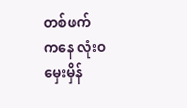တစ်ဖက်
ကနေ လုံးဝ မှေးမှိန်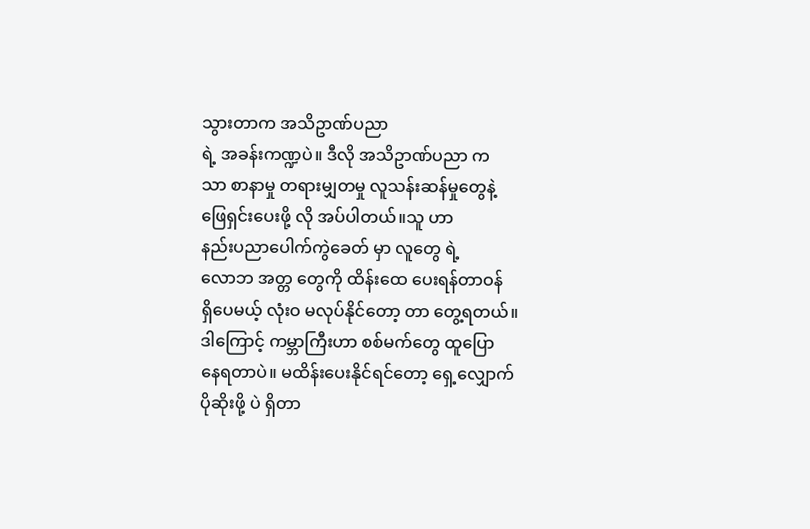သွားတာက အသိဥာဏ်ပညာ
ရဲ့ အခန်းကဏ္ဍပဲ။ ဒီလို အသိဥာဏ်ပညာ က
သာ စာနာမှု တရားမျှတမှု လူသန်းဆန်မှုတွေနဲ့
ဖြေရှင်းပေးဖို့ လို အပ်ပါတယ်။သူ ဟာ
နည်းပညာပေါက်ကွဲခေတ် မှာ လူတွေ ရဲ့
လောဘ အတ္တ တွေကို ထိန်းထေ ပေးရန်တာဝန်
ရှိပေမယ့် လုံးဝ မလုပ်နိုင်တော့ တာ တွေ့ရတယ်။
ဒါကြောင့် ကမ္ဘာကြီးဟာ စစ်မက်တွေ ထူပြော
နေရတာပဲ။ မထိန်းပေးနိုင်ရင်တော့ ရှေ့လျှောက်
ပိုဆိုးဖို့ ပဲ ရှိတာ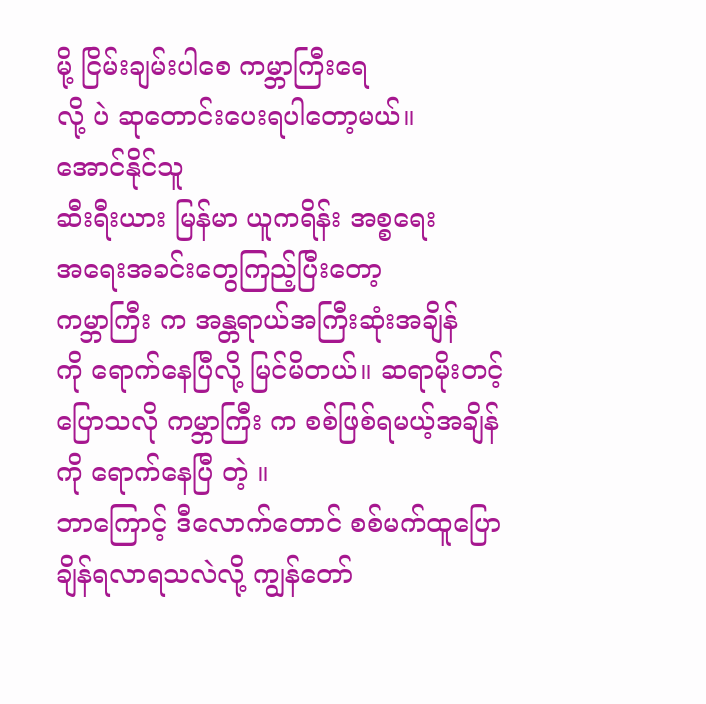မို့ ငြိမ်းချမ်းပါစေ ကမ္ဘာကြီးရေ
လို့ ပဲ ဆုတောင်းပေးရပါတော့မယ်။
အောင်နိုင်သူ
ဆီးရီးယား မြန်မာ ယူကရိန်း အစ္စရေး
အရေးအခင်းတွေကြည့်ပြီးတော့
ကမ္ဘာကြီး က အန္တရာယ်အကြီးဆုံးအချိန်
ကို ရောက်နေပြီလို့ မြင်မိတယ်။ ဆရာမိုးတင့်
ပြောသလို ကမ္ဘာကြီး က စစ်ဖြစ်ရမယ့်အချိန်
ကို ရောက်နေပြီ တဲ့ ။
ဘာကြောင့် ဒီလောက်တောင် စစ်မက်ထူပြော
ချိန်ရလာရသလဲလို့ ကျွန်တော်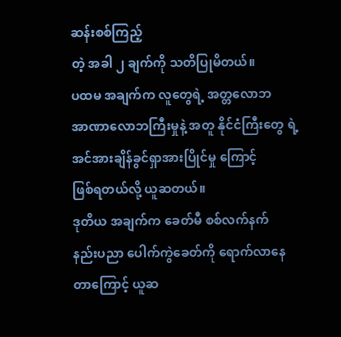ဆန်းစစ်ကြည့်
တဲ့ အခါ ၂ ချက်ကို သတိပြုမိတယ်။
ပထမ အချက်က လူတွေရဲ့ အတ္တလောဘ
အာဏာလောဘကြီးမှုနဲ့ အတူ နိုင်ငံကြီးတွေ ရဲ့
အင်အားချိန်ခွင်ရှာအားပြိုင်မှု ကြောင့်
ဖြစ်ရတယ်လို့ ယူဆတယ်။
ဒုတိယ အချက်က ခေတ်မီ စစ်လက်နက်
နည်းပညာ ပေါက်ကွဲခေတ်ကို ရောက်လာနေ
တာကြောင့် ယူဆ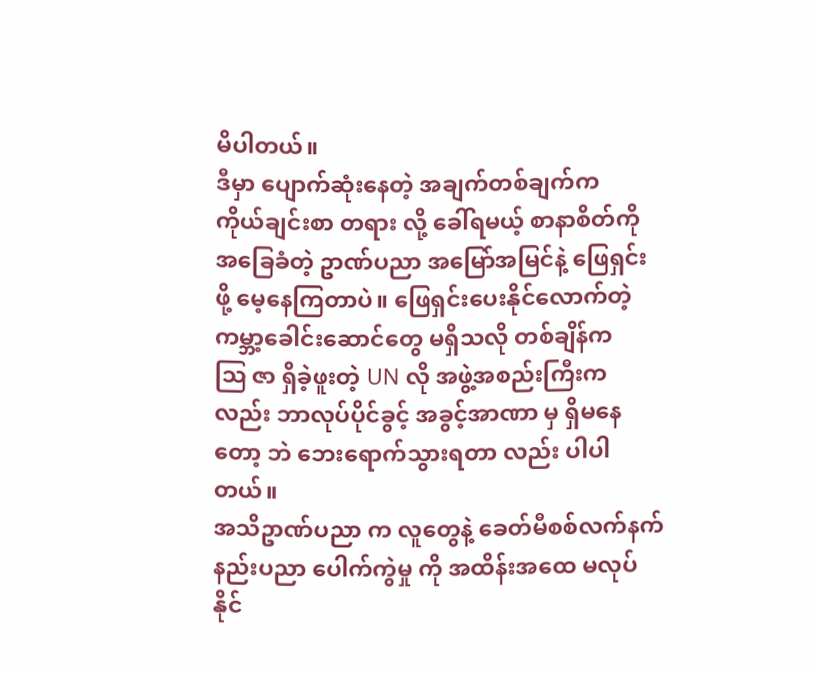မိပါတယ်။
ဒီမှာ ပျောက်ဆုံးနေတဲ့ အချက်တစ်ချက်က
ကိုယ်ချင်းစာ တရား လို့ ခေါ်ရမယ့် စာနာစိတ်ကို
အခြေခံတဲ့ ဥာဏ်ပညာ အမြော်အမြင်နဲ့ ဖြေရှင်း
ဖို့ မေ့နေကြတာပဲ။ ဖြေရှင်းပေးနိုင်လောက်တဲ့
ကမ္ဘာ့ခေါင်းဆောင်တွေ မရှိသလို တစ်ချိန်က
ဩ ဇာ ရှိခဲ့ဖူးတဲ့ UN လို အဖွဲ့အစည်းကြီးက
လည်း ဘာလုပ်ပိုင်ခွင့် အခွင့်အာဏာ မှ ရှိမနေ
တော့ ဘဲ ဘေးရောက်သွားရတာ လည်း ပါပါ
တယ်။
အသိဥာဏ်ပညာ က လူတွေနဲ့ ခေတ်မီစစ်လက်နက်
နည်းပညာ ပေါက်ကွဲမှု ကို အထိန်းအထေ မလုပ်
နိုင်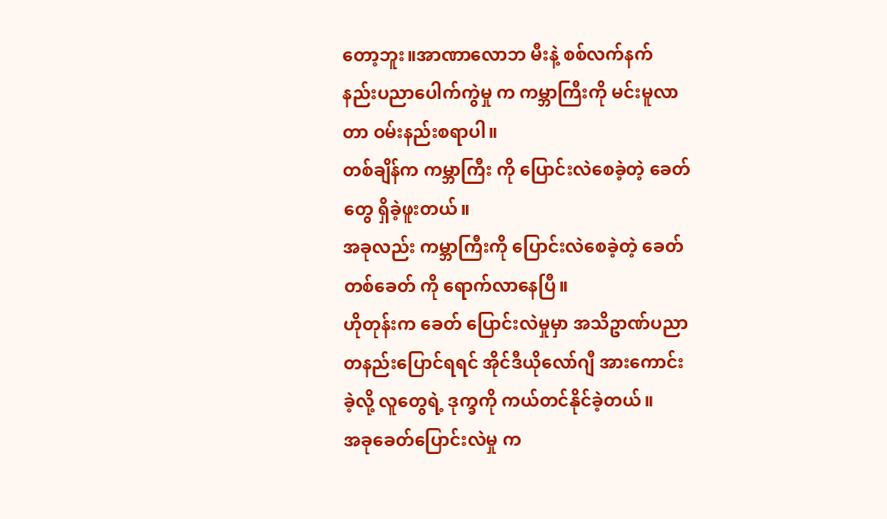တော့ဘူး။အာဏာလောဘ မီးနဲ့ စစ်လက်နက်
နည်းပညာပေါက်ကွဲမှု က ကမ္ဘာကြီးကို မင်းမူလာ
တာ ဝမ်းနည်းစရာပါ။
တစ်ချိန်က ကမ္ဘာကြီး ကို ပြောင်းလဲစေခဲ့တဲ့ ခေတ်
တွေ ရှိခဲ့ဖူးတယ်။
အခုလည်း ကမ္ဘာကြီးကို ပြောင်းလဲစေခဲ့တဲ့ ခေတ်
တစ်ခေတ် ကို ရောက်လာနေပြီ။
ဟိုတုန်းက ခေတ် ပြောင်းလဲမှုမှာ အသိဥာဏ်ပညာ
တနည်းပြောင်ရရင် အိုင်ဒီယိုလော်ဂျီ အားကောင်း
ခဲ့လို့ လူတွေရဲ့ ဒုက္ခကို ကယ်တင်နိုင်ခဲ့တယ်။
အခုခေတ်ပြောင်းလဲမှု က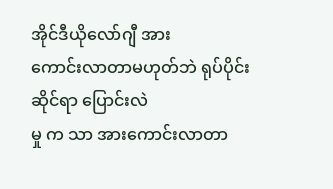အိုင်ဒီယိုလော်ဂျီ အား
ကောင်းလာတာမဟုတ်ဘဲ ရုပ်ပိုင်းဆိုင်ရာ ပြောင်းလဲ
မှု က သာ အားကောင်းလာတာ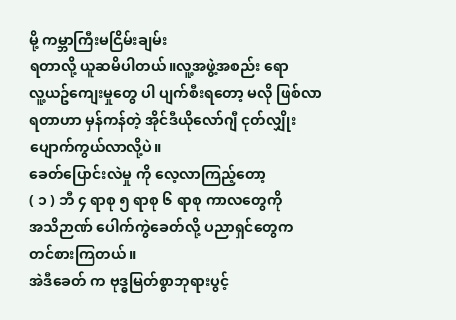မို့ ကမ္ဘာကြီးမငြိမ်းချမ်း
ရတာလို့ ယူဆမိပါတယ်။လူ့အဖွဲ့အစည်း ရော
လူ့ယဥ်ကျေးမှုတွေ ပါ ပျက်စီးရတော့ မလို ဖြစ်လာ
ရတာဟာ မှန်ကန်တဲ့ အိုင်ဒီယိုလော်ဂျီ ငုတ်လျှိုး
ပျောက်ကွယ်လာလို့ပဲ။
ခေတ်ပြောင်းလဲမှု ကို လေ့လာကြည့်တော့
( ၁ ) ဘီ ၄ ရာစု ၅ ရာစု ၆ ရာစု ကာလတွေကို
အသိဉာဏ် ပေါက်ကွဲခေတ်လို့ ပညာရှင်တွေက
တင်စားကြတယ်။
အဲဒီခေတ် က ဗုဒ္ဓမြတ်စွာဘုရားပွင့်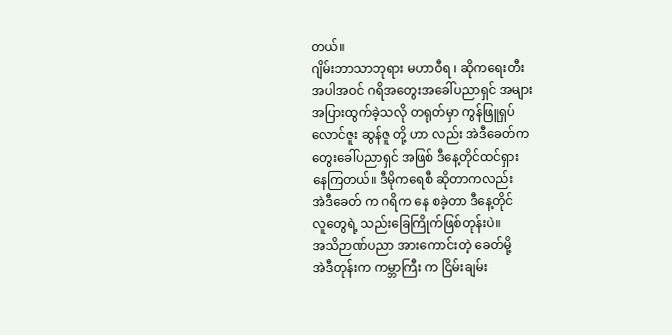တယ်။
ဂျိမ်းဘာသာဘုရား မဟာဝီရ ၊ ဆိုကရေးတီး
အပါအဝင် ဂရိအတွေးအခေါ်ပညာရှင် အများ
အပြားထွက်ခဲ့သလို တရုတ်မှာ ကွန်ဖြူရှပ်
လောင်ဇူး ဆွန်ဇူ တို့ ဟာ လည်း အဲဒီခေတ်က
တွေးခေါ်ပညာရှင် အဖြစ် ဒီနေ့တိုင်ထင်ရှား
နေကြတယ်။ ဒီမိုကရေစီ ဆိုတာကလည်း
အဲဒီခေတ် က ဂရိက နေ စခဲ့တာ ဒီနေ့တိုင်
လူတွေရဲ့ သည်းခြေကြိုက်ဖြစ်တုန်းပဲ။
အသိဉာဏ်ပညာ အားကောင်းတဲ့ ခေတ်မို့
အဲဒီတုန်းက ကမ္ဘာကြီး က ငြိမ်းချမ်း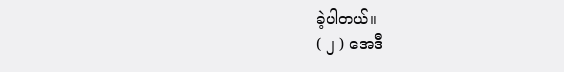ခဲ့ပါတယ်။
( ၂ ) အေဒီ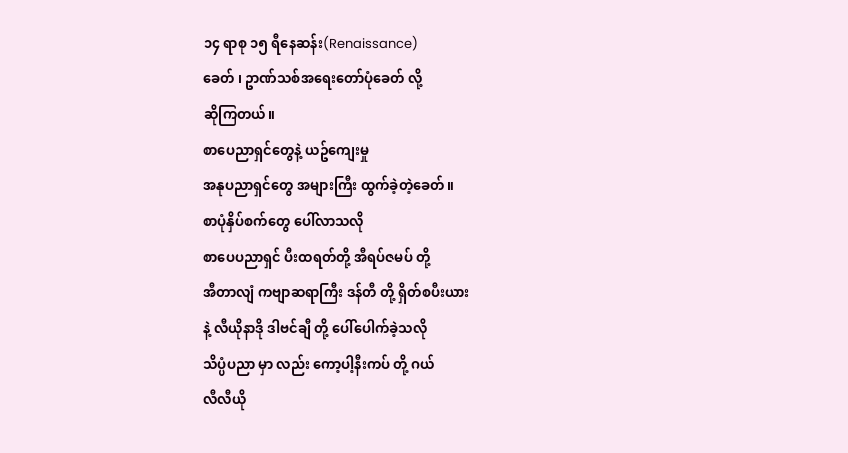၁၄ ရာစု ၁၅ ရီနေဆန်း(Renaissance)
ခေတ် ၊ ဥာဏ်သစ်အရေးတော်ပုံခေတ် လို့
ဆိုကြတယ်။
စာပေညာရှင်တွေနဲ့ ယဥ်ကျေးမှု
အနုပညာရှင်တွေ အများကြီး ထွက်ခဲ့တဲ့ခေတ်။
စာပုံနှိပ်စက်တွေ ပေါ်လာသလို
စာပေပညာရှင် ပီးထရတ်တို့ အီရပ်ဇမပ် တို့
အီတာလျံ ကဗျာဆရာကြီး ဒန်တီ တို့ ရှိတ်စပီးယား
နဲ့ လီယိုနာဒို ဒါဗင်ချီ တို့ ပေါ်ပေါက်ခဲ့သလို
သိပ္ပံပညာ မှာ လည်း ကော့ပါ့နီးကပ် တို့ ဂယ်
လီလီယို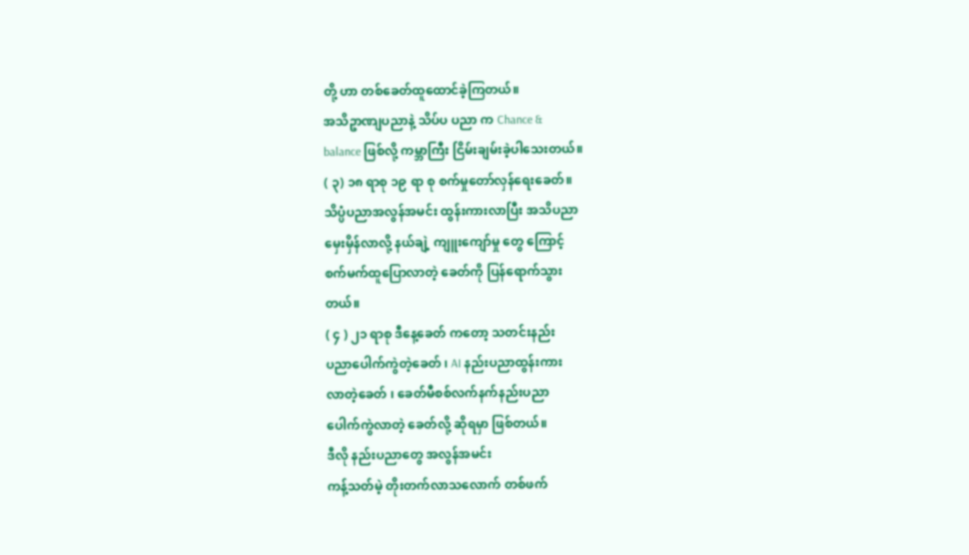တို့ ဟာ တစ်ခေတ်ထူထောင်ခဲ့ကြတယ်။
အသိဥာဏျပညာနဲ့ သိပ်ပ ပညာ က Chance &
balance ဖြစ်လို့ ကမ္ဘာကြီး ငြိမ်းချမ်းခဲ့ပါသေးတယ်။
( ၃) ၁၈ ရာစု ၁၉ ရာ စု စက်မှုတော်လှန်ရေးခေတ်။
သိပ္ပံပညာအလွန်အမင်း ထွန်းကားလာပြီး အသိပညာ
မှေးမှိန်လာလို့ နယ်ချဲ့ ကျူးကျော်မှု တွေ ကြောင့်
စက်မက်ထူပြောလာတဲ့ ခေတ်ကို ပြန်ရောက်သွား
တယ်။
( ၄ ) ၂၁ ရာစု ဒီနေ့ခေတ် ကတော့ သတင်းနည်း
ပညာပေါက်ကွဲတဲ့ခေတ် ၊ AI နည်းပညာထွန်းကား
လာတဲ့ခေတ် ၊ ခေတ်မီစစ်လက်နက်နည်းပညာ
ပေါက်ကွဲလာတဲ့ ခေတ်လို့ ဆိုရမှာ ဖြစ်တယ်။
ဒီလို နည်းပညာတွေ အလွန်အမင်း
ကန့်သတ်မဲ့ တိုးတက်လာသလောက် တစ်ဖက်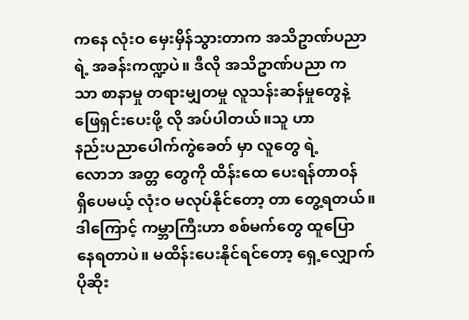ကနေ လုံးဝ မှေးမှိန်သွားတာက အသိဥာဏ်ပညာ
ရဲ့ အခန်းကဏ္ဍပဲ။ ဒီလို အသိဥာဏ်ပညာ က
သာ စာနာမှု တရားမျှတမှု လူသန်းဆန်မှုတွေနဲ့
ဖြေရှင်းပေးဖို့ လို အပ်ပါတယ်။သူ ဟာ
နည်းပညာပေါက်ကွဲခေတ် မှာ လူတွေ ရဲ့
လောဘ အတ္တ တွေကို ထိန်းထေ ပေးရန်တာဝန်
ရှိပေမယ့် လုံးဝ မလုပ်နိုင်တော့ တာ တွေ့ရတယ်။
ဒါကြောင့် ကမ္ဘာကြီးဟာ စစ်မက်တွေ ထူပြော
နေရတာပဲ။ မထိန်းပေးနိုင်ရင်တော့ ရှေ့လျှောက်
ပိုဆိုး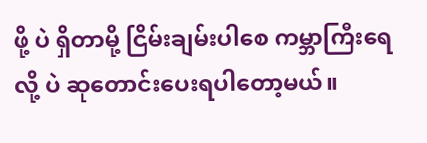ဖို့ ပဲ ရှိတာမို့ ငြိမ်းချမ်းပါစေ ကမ္ဘာကြီးရေ
လို့ ပဲ ဆုတောင်းပေးရပါတော့မယ်။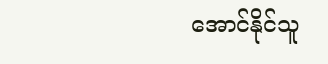အောင်နိုင်သူ